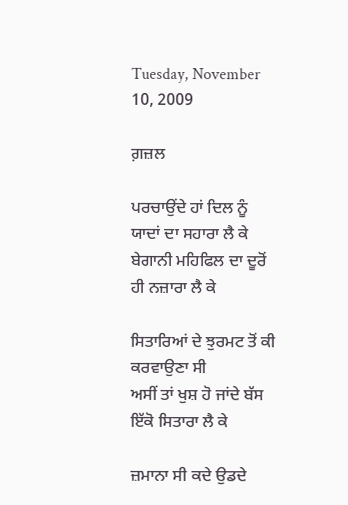Tuesday, November 10, 2009

ਗ਼ਜ਼ਲ

ਪਰਚਾਉਂਦੇ ਹਾਂ ਦਿਲ ਨੂੰ ਯਾਦਾਂ ਦਾ ਸਹਾਰਾ ਲੈ ਕੇ
ਬੇਗਾਨੀ ਮਹਿਫਿਲ ਦਾ ਦੂਰੋਂ ਹੀ ਨਜ਼ਾਰਾ ਲੈ ਕੇ

ਸਿਤਾਰਿਆਂ ਦੇ ਝੁਰਮਟ ਤੋਂ ਕੀ ਕਰਵਾਉਣਾ ਸੀ
ਅਸੀਂ ਤਾਂ ਖੁਸ਼ ਹੋ ਜਾਂਦੇ ਬੱਸ ਇੱਕੋ ਸਿਤਾਰਾ ਲੈ ਕੇ

ਜ਼ਮਾਨਾ ਸੀ ਕਦੇ ਉਡਦੇ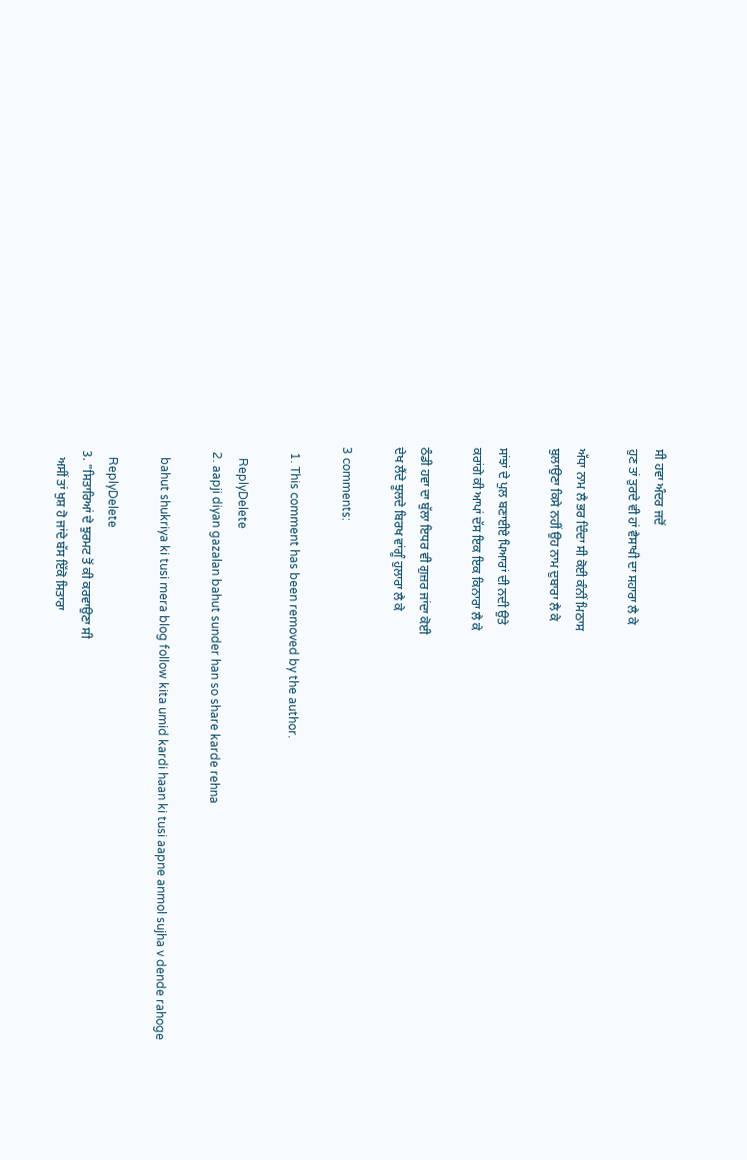ਸੀ ਹਵਾ ਅੰਦਰ ਜਦੋਂ
ਹੁਣ ਤਾਂ ਤੁਰਦੇ ਵੀ ਹਾਂ ਵੈਸਾਖੀ ਦਾ ਸਹਾਰਾ ਲੈ ਕੇ

ਅੱਧਾ ਨਾਮ ਲੈ ਭਰ ਦਿੰਦਾ ਸੀ ਕੋਈ ਕੰਨੀਂ ਮਿਠਾਸ
ਬੁਲਾਉਣਾ ਕਿਸੇ ਨਹੀਂ ਉਹ ਨਾਮ ਦੁਬਾਰਾ ਲੈ ਕੇ

ਸਾਂਝਾਂ ਦੇ ਪੁਲ ਬਣਾਈਏ ਪਿਆਰਾਂ ਦੀ ਨਦੀ ਉਤੇ
ਕਰਾਂਗੇ ਕੀ ਆਪਾਂ ਦੱਸ ਇਕ ਇਕ ਕਿਨਾਰਾ ਲੈ ਕੇ

ਠੰਡੀ ਹਵਾ ਦਾ ਬੁੱਲਾ ਇਧਰ ਵੀ ਗੁਜ਼ਰ ਜਾਂਦਾ ਕੋਈ
ਦੇਖ ਲੈਂਦੇ ਝੂਲਦੇ ਬਿਰਖ ਵਾਂਗੂੰ ਹੁਲਾਰਾ ਲੈ ਕੇ

3 comments:

  1. This comment has been removed by the author.

    ReplyDelete
  2. aapji diyan gazalan bahut sunder han so share karde rehna

    bahut shukriya ki tusi mera blog follow kita umid kardi haan ki tusi aapne anmol sujha v dende rahoge

    ReplyDelete
  3. "ਸਿਤਾਰਿਆਂ ਦੇ ਝੁਰਮਟ ਤੋਂ ਕੀ ਕਰਵਾਉਣਾ ਸੀ
    ਅਸੀਂ ਤਾਂ ਖੁਸ਼ ਹੋ ਜਾਂਦੇ ਬੱਸ ਇੱਕੋ ਸਿਤਾਰਾ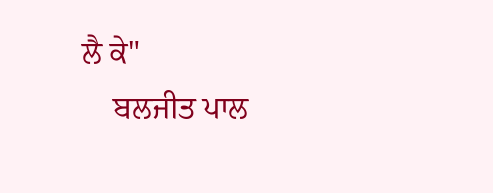ਲੈ ਕੇ"
    ਬਲਜੀਤ ਪਾਲ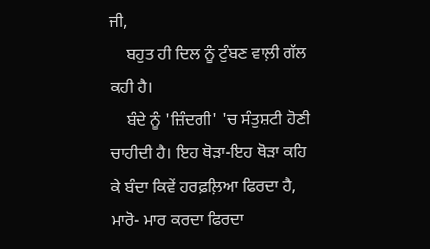ਜੀ,
    ਬਹੁਤ ਹੀ ਦਿਲ ਨੂੰ ਟੁੰਬਣ ਵਾਲ਼ੀ ਗੱਲ ਕਹੀ ਹੈ।
    ਬੰਦੇ ਨੂੰ 'ਜ਼ਿੰਦਗੀ' 'ਚ ਸੰਤੁਸ਼ਟੀ ਹੋਣੀ ਚਾਹੀਦੀ ਹੈ। ਇਹ ਥੋੜਾ-ਇਹ ਥੋੜਾ ਕਹਿ ਕੇ ਬੰਦਾ ਕਿਵੇਂ ਹਰਫ਼ਲ਼ਿਆ ਫਿਰਦਾ ਹੈ, ਮਾਰੋ- ਮਾਰ ਕਰਦਾ ਫਿਰਦਾ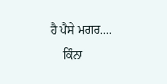ਹੈ ਪੈਸੇ ਮਗਰ....
    ਕਿੰਨਾ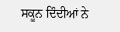ਸਕੂਨ ਦਿੰਦੀਆਂ ਨੇ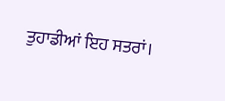ਤੁਹਾਡੀਆਂ ਇਹ ਸਤਰਾਂ।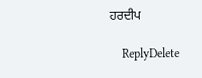ਹਰਦੀਪ

    ReplyDelete